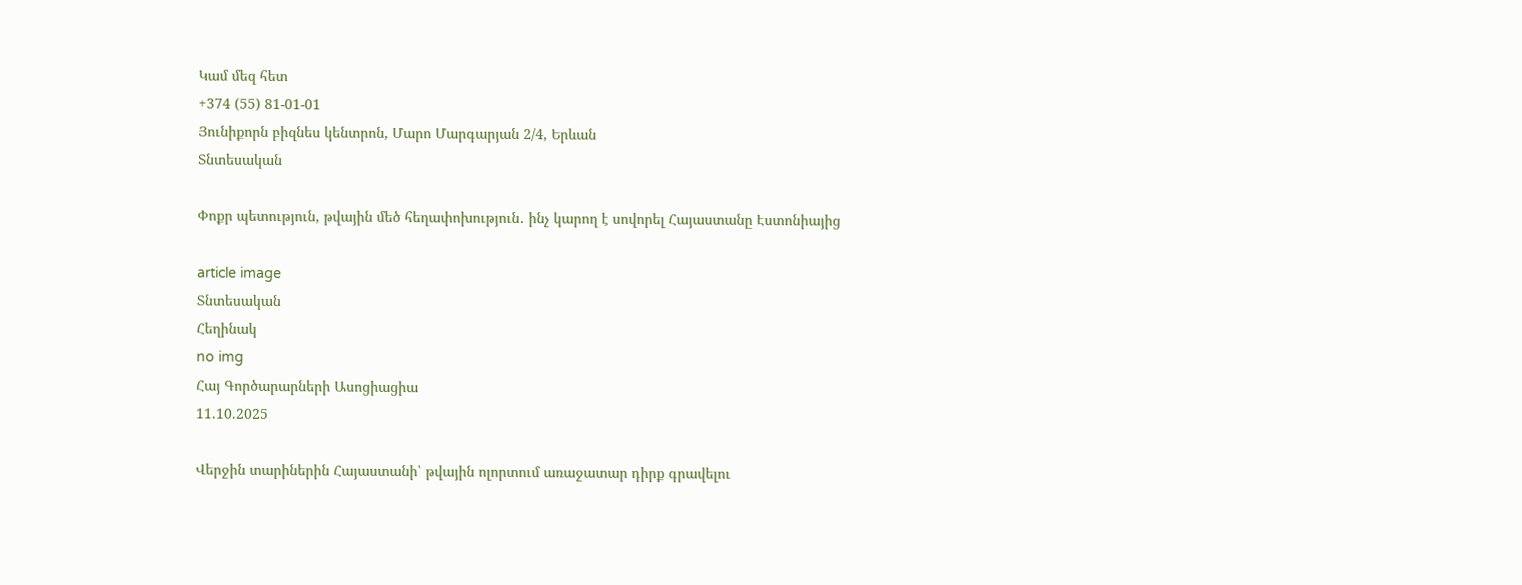Կամ մեզ հետ
+374 (55) 81-01-01
Յունիքորն բիզնես կենտրոն, Մարո Մարգարյան 2/4, Երևան
Տնտեսական

Փոքր պետություն, թվային մեծ հեղափոխություն․ ինչ կարող է սովորել Հայաստանը Էստոնիայից

article image
Տնտեսական
Հեղինակ
no img
Հայ Գործարարների Ասոցիացիա
11.10.2025

Վերջին տարիներին Հայաստանի՝ թվային ոլորտում առաջատար դիրք գրավելու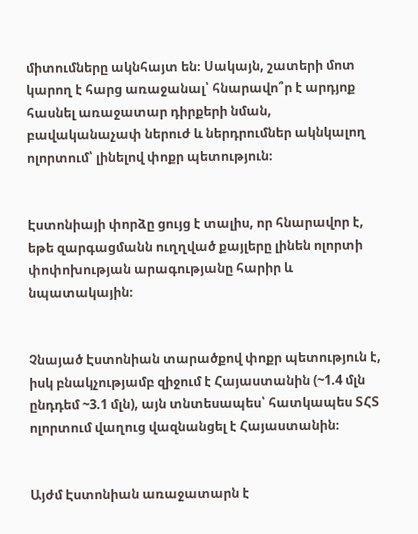միտումները ակնհայտ են։ Սակայն, շատերի մոտ կարող է հարց առաջանալ՝ հնարավո՞ր է արդյոք հասնել առաջատար դիրքերի նման, բավականաչափ ներուժ և ներդրումներ ակնկալող ոլորտում՝ լինելով փոքր պետություն։


Էստոնիայի փորձը ցույց է տալիս, որ հնարավոր է, եթե զարգացմանն ուղղված քայլերը լինեն ոլորտի փոփոխության արագությանը հարիր և նպատակային։


Չնայած Էստոնիան տարածքով փոքր պետություն է, իսկ բնակչությամբ զիջում է Հայաստանին (~1.4 մլն ընդդեմ ~3.1 մլն), այն տնտեսապես՝ հատկապես ՏՀՏ ոլորտում վաղուց վազնանցել է Հայաստանին։


Այժմ Էստոնիան առաջատարն է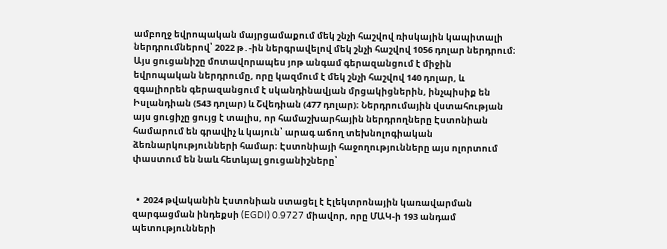ամբողջ եվրոպական մայրցամաքում մեկ շնչի հաշվով ռիսկային կապիտալի ներդրումներով՝ 2022 թ․-ին ներգրավելով մեկ շնչի հաշվով 1056 դոլար ներդրում։ Այս ցուցանիշը մոտավորապես յոթ անգամ գերազանցում է միջին եվրոպական ներդրումը, որը կազմում է մեկ շնչի հաշվով 140 դոլար, և զգալիորեն գերազանցում է սկանդինավյան մրցակիցներին, ինչպիսիք են Իսլանդիան (543 դոլար) և Շվեդիան (477 դոլար)։ Ներդրումային վստահության այս ցուցիչը ցույց է տալիս, որ համաշխարհային ներդրողները Էստոնիան համարում են գրավիչ և կայուն՝ արագ աճող տեխնոլոգիական ձեռնարկությունների համար։ Էստոնիայի հաջողությունները այս ոլորտում փաստում են նաև հետևյալ ցուցանիշները՝


  •  2024 թվականին Էստոնիան ստացել է Էլեկտրոնային կառավարման զարգացման ինդեքսի (EGDI) 0.9727 միավոր, որը ՄԱԿ-ի 193 անդամ պետությունների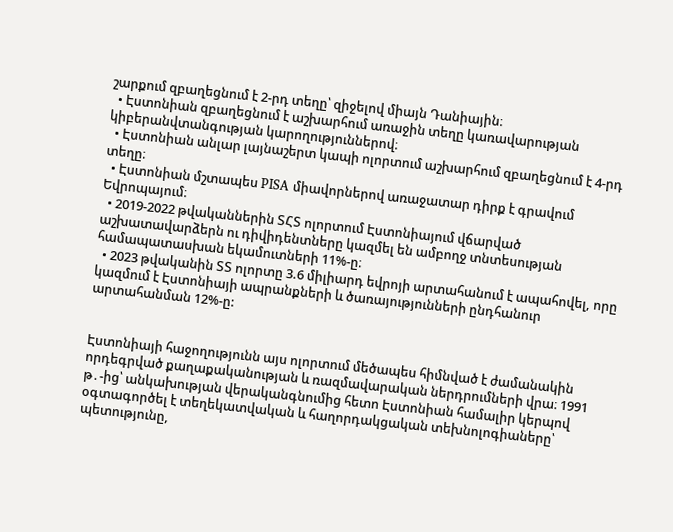շարքում զբաղեցնում է 2-րդ տեղը՝ զիջելով միայն Դանիային։
  • Էստոնիան զբաղեցնում է աշխարհում առաջին տեղը կառավարության կիբերանվտանգության կարողություններով։
  • Էստոնիան անլար լայնաշերտ կապի ոլորտում աշխարհում զբաղեցնում է 4-րդ տեղը։
  • Էստոնիան մշտապես PISA միավորներով առաջատար դիրք է գրավում Եվրոպայում։
  • 2019-2022 թվականներին ՏՀՏ ոլորտում Էստոնիայում վճարված աշխատավարձերն ու դիվիդենտները կազմել են ամբողջ տնտեսության համապատասխան եկամուտների 11%-ը։
  • 2023 թվականին ՏՏ ոլորտը 3.6 միլիարդ եվրոյի արտահանում է ապահովել, որը կազմում է Էստոնիայի ապրանքների և ծառայությունների ընդհանուր արտահանման 12%-ը:


Էստոնիայի հաջողությունն այս ոլորտում մեծապես հիմնված է ժամանակին որդեգրված քաղաքականության և ռազմավարական ներդրումների վրա։ 1991 թ․-ից՝ անկախության վերականգնումից հետո Էստոնիան համալիր կերպով օգտագործել է տեղեկատվական և հաղորդակցական տեխնոլոգիաները՝ պետությունը,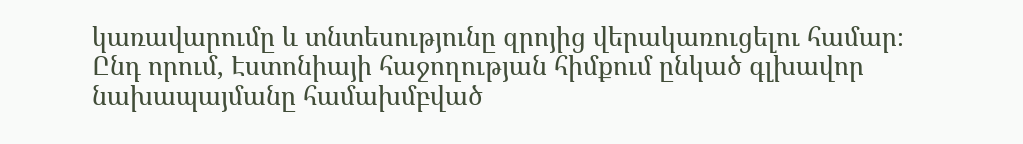կառավարումը և տնտեսությունը զրոյից վերակառուցելու համար։ Ընդ որում, Էստոնիայի հաջողության հիմքում ընկած գլխավոր նախապայմանը համախմբված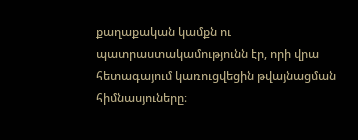քաղաքական կամքն ու պատրաստակամությունն էր, որի վրա հետագայում կառուցվեցին թվայնացման հիմնասյուները։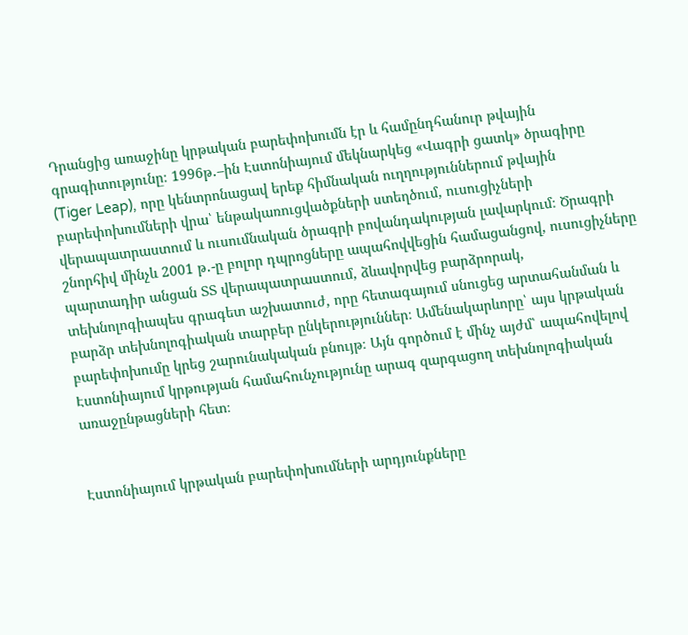Դրանցից առաջինը կրթական բարեփոխումն էր և համընդհանուր թվային գրագիտությունը։ 1996թ․–ին Էստոնիայում մեկնարկեց «Վագրի ցատկ» ծրագիրը (Tiger Leap), որը կենտրոնացավ երեք հիմնական ուղղություններում թվային բարեփոխումների վրա՝ ենթակառուցվածքների ստեղծում, ուսուցիչների վերապատրաստում և ուսումնական ծրագրի բովանդակության լավարկում։ Ծրագրի շնորհիվ մինչև 2001 թ․-ը բոլոր դպրոցները ապահովվեցին համացանցով, ուսուցիչները պարտադիր անցան ՏՏ վերապատրաստում, ձևավորվեց բարձրորակ, տեխնոլոգիապես գրագետ աշխատուժ, որը հետագայում սնուցեց արտահանման և բարձր տեխնոլոգիական տարբեր ընկերություններ։ Ամենակարևորը՝ այս կրթական բարեփոխումը կրեց շարունակական բնույթ։ Այն գործում է մինչ այժմ՝ ապահովելով Էստոնիայում կրթության համահունչությունը արագ զարգացող տեխնոլոգիական առաջընթացների հետ։


Էստոնիայում կրթական բարեփոխումների արդյունքները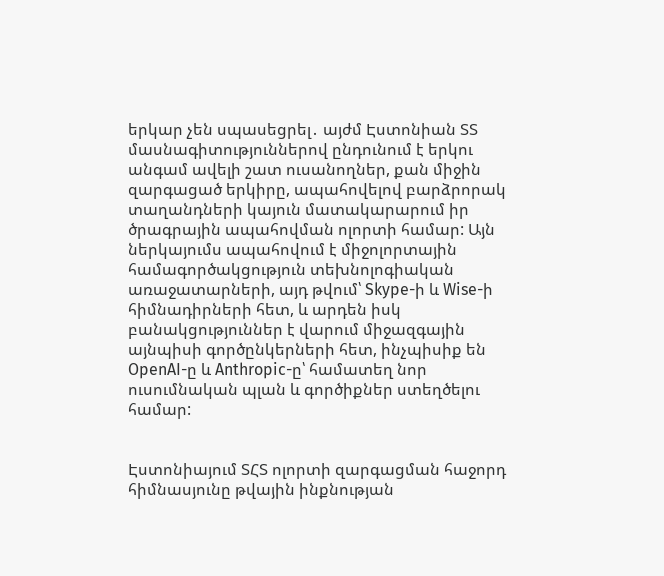երկար չեն սպասեցրել․ այժմ Էստոնիան ՏՏ մասնագիտություններով ընդունում է երկու անգամ ավելի շատ ուսանողներ, քան միջին զարգացած երկիրը, ապահովելով բարձրորակ տաղանդների կայուն մատակարարում իր ծրագրային ապահովման ոլորտի համար: Այն ներկայումս ապահովում է միջոլորտային համագործակցություն տեխնոլոգիական առաջատարների, այդ թվում՝ Skype-ի և Wise-ի հիմնադիրների հետ, և արդեն իսկ բանակցություններ է վարում միջազգային այնպիսի գործընկերների հետ, ինչպիսիք են OpenAI-ը և Anthropic-ը՝ համատեղ նոր ուսումնական պլան և գործիքներ ստեղծելու համար:


Էստոնիայում ՏՀՏ ոլորտի զարգացման հաջորդ հիմնասյունը թվային ինքնության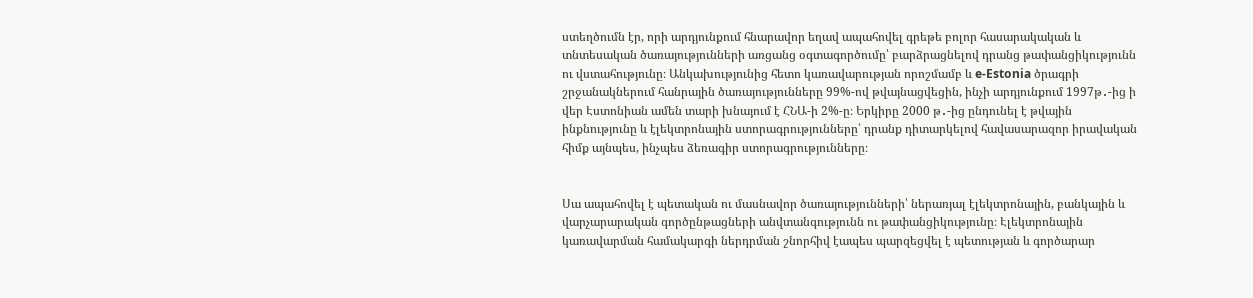ստեղծումն էր, որի արդյունքում հնարավոր եղավ ապահովել գրեթե բոլոր հասարակական և տնտեսական ծառայությունների առցանց օգտագործումը՝ բարձրացնելով դրանց թափանցիկությունն ու վստահությունը։ Անկախությունից հետո կառավարության որոշմամբ և e-Estonia ծրագրի շրջանակներում հանրային ծառայությունները 99%-ով թվայնացվեցին, ինչի արդյունքում 1997թ․-ից ի վեր Էստոնիան ամեն տարի խնայում է ՀՆԱ-ի 2%-ը։ Երկիրը 2000 թ․-ից ընդունել է թվային ինքնությունը և էլեկտրոնային ստորագրությունները՝ դրանք դիտարկելով հավասարազոր իրավական հիմք այնպես, ինչպես ձեռագիր ստորագրությունները։


Սա ապահովել է պետական ու մասնավոր ծառայությունների՝ ներառյալ էլեկտրոնային, բանկային և վարչարարական գործընթացների անվտանգությունն ու թափանցիկությունը։ Էլեկտրոնային կառավարման համակարգի ներդրման շնորհիվ էապես պարզեցվել է պետության և գործարար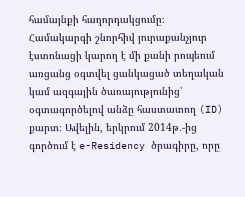համայնքի հաղորդակցումը։ Համակարգի շնորհիվ յուրաքանչյուր էստոնացի կարող է մի քանի րոպեում առցանց օգտվել ցանկացած տեղական կամ ազգային ծառայությունից՝ օգտագործելով անձը հաստատող (ID) քարտ։ Ավելին, երկրում 2014թ․-ից գործում է e-Residency ծրագիրը, որը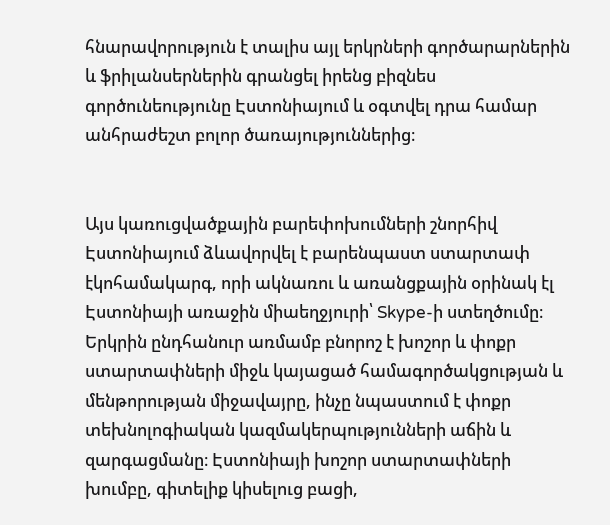հնարավորություն է տալիս այլ երկրների գործարարներին և ֆրիլանսերներին գրանցել իրենց բիզնես գործունեությունը Էստոնիայում և օգտվել դրա համար անհրաժեշտ բոլոր ծառայություններից։


Այս կառուցվածքային բարեփոխումների շնորհիվ Էստոնիայում ձևավորվել է բարենպաստ ստարտափ էկոհամակարգ, որի ակնառու և առանցքային օրինակ էլ Էստոնիայի առաջին միաեղջյուրի՝ Skype-ի ստեղծումը։ Երկրին ընդհանուր առմամբ բնորոշ է խոշոր և փոքր ստարտափների միջև կայացած համագործակցության և մենթորության միջավայրը, ինչը նպաստում է փոքր տեխնոլոգիական կազմակերպությունների աճին և զարգացմանը։ Էստոնիայի խոշոր ստարտափների խումբը, գիտելիք կիսելուց բացի,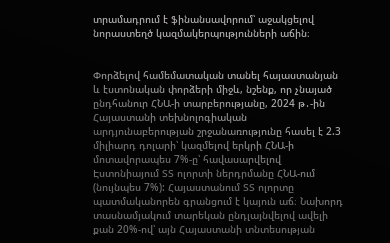տրամադրում է ֆինանսավորում՝ աջակցելով նորաստեղծ կազմակերպությունների աճին։


Փորձելով համեմատական տանել հայաստանյան և էստոնական փորձերի միջև, նշենք, որ չնայած ընդհանուր ՀՆԱ-ի տարբերությանը, 2024 թ․-ին Հայաստանի տեխնոլոգիական արդյունաբերության շրջանառությունը հասել է 2.3 միլիարդ դոլարի՝ կազմելով երկրի ՀՆԱ-ի մոտավորապես 7%-ը՝ հավասարվելով Էստոնիայում ՏՏ ոլորտի ներդրմանը ՀՆԱ-ում (նույնպես 7%): Հայաստանում ՏՏ ոլորտը պատմականորեն գրանցում է կայուն աճ։ Նախորդ տասնամյակում տարեկան ընդլայնվելով ավելի քան 20%-ով՝ այն Հայաստանի տնտեսության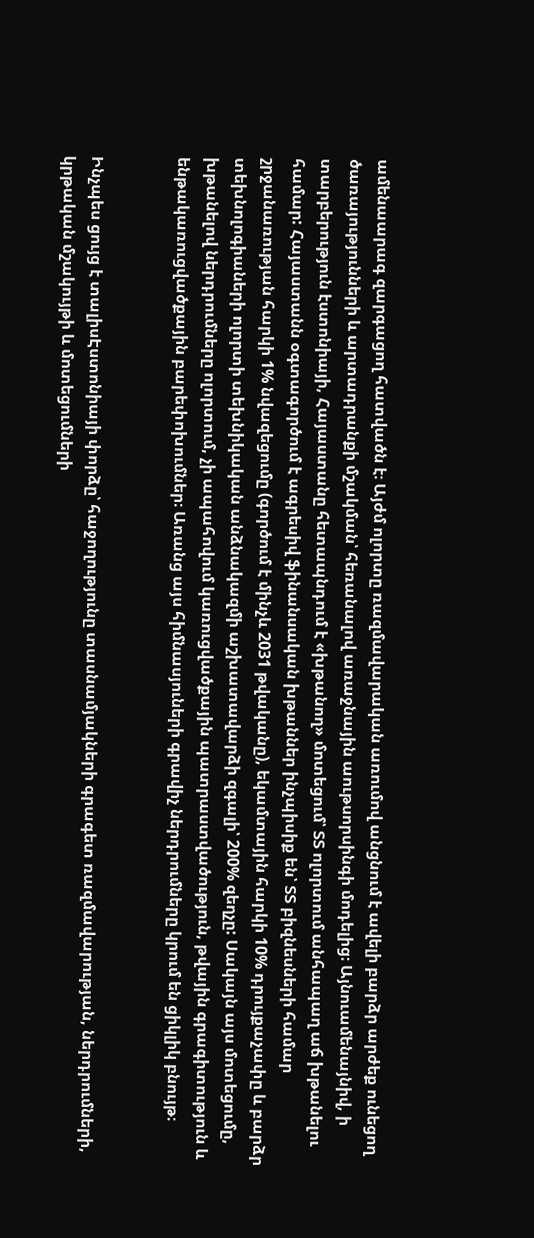ամենաարագ զարգացող հատվածն է։ Այժմ ոլորտը ռազմավարական առումով անցնում է ավելի բարձր արժեք ունեցող ծառայությունների և արտադրանքի մշակման՝ հեռանալով առաջնային աութսորսինգի մոդելից։ Այնուամենայնիվ, ի տարբերություն էստոնիայի, Հայաստանը հետապնդում է «խթանող» մոտեցում՝ ՏՏ ոլորտում անհապաղ աճ խթանելու համար: Հայաստանն օգտագործում է ագրեսիվ ֆինանսական խթաններ ինչպիսիք են՝ ՏՏ բիզնեսների համար շրջանառության հարկի 1% նվազեցումը (գործում է մինչև 2031 թվականը), եկամտային հարկի 10% դրույքաչափը և բարձր տեխնոլոգիաների ոլորտի տեխնիկական անձնակազմի աշխատավարձի զգալի՝ 200% զեղչը: Սակայն այս մոտեցումը, խթանելով ներդրումները ոլորտում, չի ապահովում կառուցվածքային պատրաստվածություն, թվային գրագիտություն և ենթակառուցվածքային բարեփոխումներ։ Առանց այս հիմնասյուների գրավիչ ներդրումները կրում են ցիկլիկ բնույթ։


Ինչպես ցույց է տալիսԷստոնիայի փորձը՝ հաջողությունը տասնամյակների գրագետ ռազմավարության, ներդրումների, կրթական մշակույթի և մոտեցումների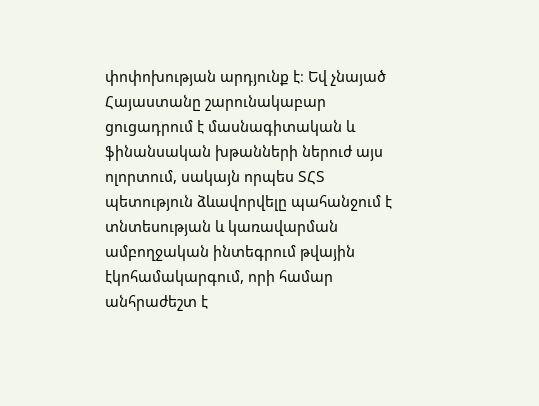փոփոխության արդյունք է։ Եվ չնայած Հայաստանը շարունակաբար ցուցադրում է մասնագիտական և ֆինանսական խթանների ներուժ այս ոլորտում, սակայն որպես ՏՀՏ պետություն ձևավորվելը պահանջում է տնտեսության և կառավարման ամբողջական ինտեգրում թվային էկոհամակարգում, որի համար անհրաժեշտ է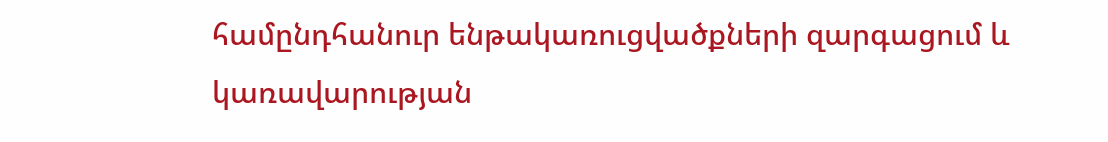համընդհանուր ենթակառուցվածքների զարգացում և կառավարության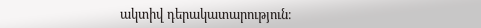ակտիվ դերակատարություն։